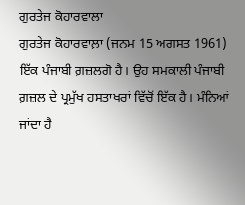ਗੁਰਤੇਜ ਕੋਹਾਰਵਾਲਾ
ਗੁਰਤੇਜ ਕੋਹਾਰਵਾਲ਼ਾ (ਜਨਮ 15 ਅਗਸਤ 1961) ਇੱਕ ਪੰਜਾਬੀ ਗ਼ਜ਼ਲਗੋ ਹੈ। ਉਹ ਸਮਕਾਲੀ ਪੰਜਾਬੀ ਗ਼ਜ਼ਲ ਦੇ ਪ੍ਰਮੁੱਖ ਹਸਤਾਖਰਾਂ ਵਿੱਚੋਂ ਇੱਕ ਹੈ। ਮੰਨਿਆਂ ਜਾਂਦਾ ਹੈ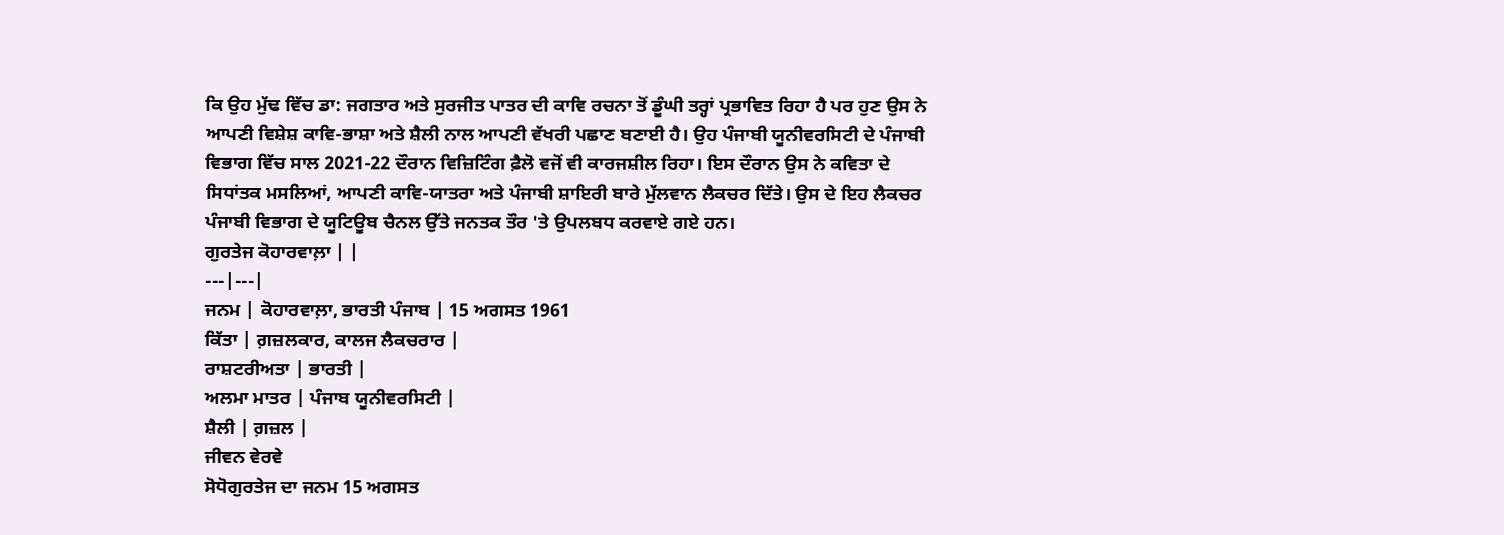ਕਿ ਉਹ ਮੁੱਢ ਵਿੱਚ ਡਾ: ਜਗਤਾਰ ਅਤੇ ਸੁਰਜੀਤ ਪਾਤਰ ਦੀ ਕਾਵਿ ਰਚਨਾ ਤੋਂ ਡੂੰਘੀ ਤਰ੍ਹਾਂ ਪ੍ਰਭਾਵਿਤ ਰਿਹਾ ਹੈ ਪਰ ਹੁਣ ਉਸ ਨੇ ਆਪਣੀ ਵਿਸ਼ੇਸ਼ ਕਾਵਿ-ਭਾਸ਼ਾ ਅਤੇ ਸ਼ੈਲੀ ਨਾਲ ਆਪਣੀ ਵੱਖਰੀ ਪਛਾਣ ਬਣਾਈ ਹੈ। ਉਹ ਪੰਜਾਬੀ ਯੂਨੀਵਰਸਿਟੀ ਦੇ ਪੰਜਾਬੀ ਵਿਭਾਗ ਵਿੱਚ ਸਾਲ 2021-22 ਦੌਰਾਨ ਵਿਜ਼ਿਟਿੰਗ ਫ਼ੈਲੋ ਵਜੋਂ ਵੀ ਕਾਰਜਸ਼ੀਲ ਰਿਹਾ। ਇਸ ਦੌਰਾਨ ਉਸ ਨੇ ਕਵਿਤਾ ਦੇ ਸਿਧਾਂਤਕ ਮਸਲਿਆਂ, ਆਪਣੀ ਕਾਵਿ-ਯਾਤਰਾ ਅਤੇ ਪੰਜਾਬੀ ਸ਼ਾਇਰੀ ਬਾਰੇ ਮੁੱਲਵਾਨ ਲੈਕਚਰ ਦਿੱਤੇ। ਉਸ ਦੇ ਇਹ ਲੈਕਚਰ ਪੰਜਾਬੀ ਵਿਭਾਗ ਦੇ ਯੂਟਿਊਬ ਚੈਨਲ ਉੱਤੇ ਜਨਤਕ ਤੌਰ 'ਤੇ ਉਪਲਬਧ ਕਰਵਾਏ ਗਏ ਹਨ।
ਗੁਰਤੇਜ ਕੋਹਾਰਵਾਲ਼ਾ | |
---|---|
ਜਨਮ | ਕੋਹਾਰਵਾਲ਼ਾ, ਭਾਰਤੀ ਪੰਜਾਬ | 15 ਅਗਸਤ 1961
ਕਿੱਤਾ | ਗ਼ਜ਼ਲਕਾਰ, ਕਾਲਜ ਲੈਕਚਰਾਰ |
ਰਾਸ਼ਟਰੀਅਤਾ | ਭਾਰਤੀ |
ਅਲਮਾ ਮਾਤਰ | ਪੰਜਾਬ ਯੂਨੀਵਰਸਿਟੀ |
ਸ਼ੈਲੀ | ਗ਼ਜ਼ਲ |
ਜੀਵਨ ਵੇਰਵੇ
ਸੋਧੋਗੁਰਤੇਜ ਦਾ ਜਨਮ 15 ਅਗਸਤ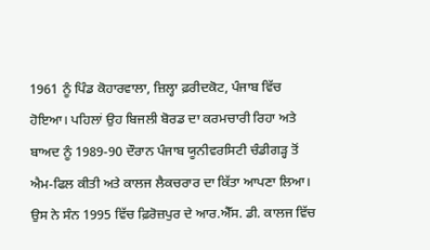1961 ਨੂੰ ਪਿੰਡ ਕੋਹਾਰਵਾਲਾ, ਜ਼ਿਲ੍ਹਾ ਫ਼ਰੀਦਕੋਟ, ਪੰਜਾਬ ਵਿੱਚ ਹੋਇਆ। ਪਹਿਲਾਂ ਉਹ ਬਿਜਲੀ ਬੋਰਡ ਦਾ ਕਰਮਚਾਰੀ ਰਿਹਾ ਅਤੇ ਬਾਅਦ ਨੂੰ 1989-90 ਦੌਰਾਨ ਪੰਜਾਬ ਯੂਨੀਵਰਸਿਟੀ ਚੰਡੀਗੜ੍ਹ ਤੋਂ ਐਮ-ਫਿਲ ਕੀਤੀ ਅਤੇ ਕਾਲਜ ਲੈਕਚਰਾਰ ਦਾ ਕਿੱਤਾ ਆਪਣਾ ਲਿਆ। ਉਸ ਨੇ ਸੰਨ 1995 ਵਿੱਚ ਫ਼ਿਰੋਜ਼ਪੁਰ ਦੇ ਆਰ.ਐੱਸ. ਡੀ. ਕਾਲਜ ਵਿੱਚ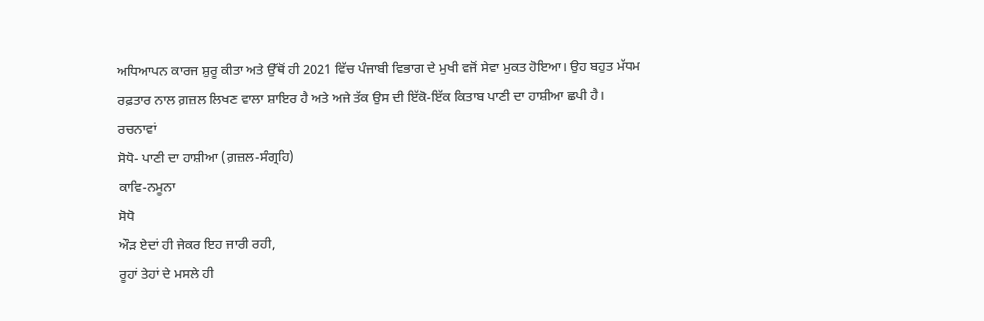ਅਧਿਆਪਨ ਕਾਰਜ ਸ਼ੁਰੂ ਕੀਤਾ ਅਤੇ ਉੱਥੋਂ ਹੀ 2021 ਵਿੱਚ ਪੰਜਾਬੀ ਵਿਭਾਗ ਦੇ ਮੁਖੀ ਵਜੋਂ ਸੇਵਾ ਮੁਕਤ ਹੋਇਆ। ਉਹ ਬਹੁਤ ਮੱਧਮ ਰਫ਼ਤਾਰ ਨਾਲ ਗ਼ਜ਼ਲ ਲਿਖਣ ਵਾਲਾ ਸ਼ਾਇਰ ਹੈ ਅਤੇ ਅਜੇ ਤੱਕ ਉਸ ਦੀ ਇੱਕੋ-ਇੱਕ ਕਿਤਾਬ ਪਾਣੀ ਦਾ ਹਾਸ਼ੀਆ ਛਪੀ ਹੈ।
ਰਚਨਾਵਾਂ
ਸੋਧੋ- ਪਾਣੀ ਦਾ ਹਾਸ਼ੀਆ (ਗ਼ਜ਼ਲ-ਸੰਗ੍ਰਹਿ)
ਕਾਵਿ-ਨਮੂਨਾ
ਸੋਧੋ
ਔੜ ਏਦਾਂ ਹੀ ਜੇਕਰ ਇਹ ਜਾਰੀ ਰਹੀ,
ਰੂਹਾਂ ਤੇਹਾਂ ਦੇ ਮਸਲੇ ਹੀ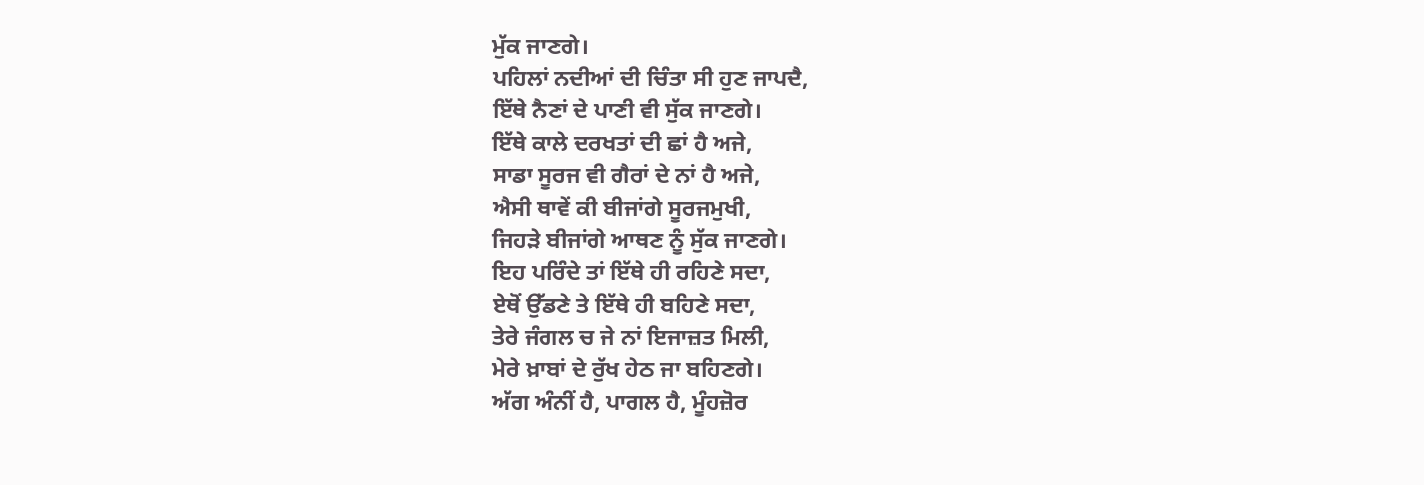ਮੁੱਕ ਜਾਣਗੇ।
ਪਹਿਲਾਂ ਨਦੀਆਂ ਦੀ ਚਿੰਤਾ ਸੀ ਹੁਣ ਜਾਪਦੈ,
ਇੱਥੇ ਨੈਣਾਂ ਦੇ ਪਾਣੀ ਵੀ ਸੁੱਕ ਜਾਣਗੇ।
ਇੱਥੇ ਕਾਲੇ ਦਰਖਤਾਂ ਦੀ ਛਾਂ ਹੈ ਅਜੇ,
ਸਾਡਾ ਸੂਰਜ ਵੀ ਗੈਰਾਂ ਦੇ ਨਾਂ ਹੈ ਅਜੇ,
ਐਸੀ ਥਾਵੇਂ ਕੀ ਬੀਜਾਂਗੇ ਸੂਰਜਮੁਖੀ,
ਜਿਹੜੇ ਬੀਜਾਂਗੇ ਆਥਣ ਨੂੰ ਸੁੱਕ ਜਾਣਗੇ।
ਇਹ ਪਰਿੰਦੇ ਤਾਂ ਇੱਥੇ ਹੀ ਰਹਿਣੇ ਸਦਾ,
ਏਥੋਂ ਉੱਡਣੇ ਤੇ ਇੱਥੇ ਹੀ ਬਹਿਣੇ ਸਦਾ,
ਤੇਰੇ ਜੰਗਲ ਚ ਜੇ ਨਾਂ ਇਜਾਜ਼ਤ ਮਿਲੀ,
ਮੇਰੇ ਖ਼ਾਬਾਂ ਦੇ ਰੁੱਖ ਹੇਠ ਜਾ ਬਹਿਣਗੇ।
ਅੱਗ ਅੰਨੀਂ ਹੈ, ਪਾਗਲ ਹੈ, ਮੂੰਹਜ਼ੋਰ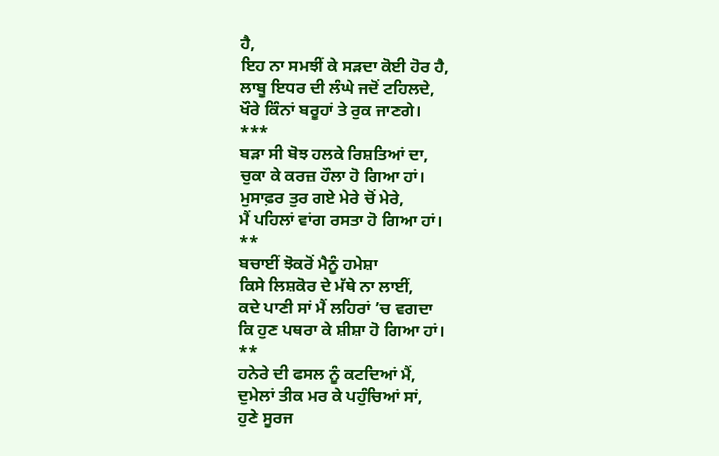ਹੈ,
ਇਹ ਨਾ ਸਮਝੀਂ ਕੇ ਸੜਦਾ ਕੋਈ ਹੋਰ ਹੈ,
ਲਾਬੂ ਇਧਰ ਦੀ ਲੰਘੇ ਜਦੋਂ ਟਹਿਲਦੇ,
ਖੌਰੇ ਕਿੰਨਾਂ ਬਰੂਹਾਂ ਤੇ ਰੁਕ ਜਾਣਗੇ।
***
ਬੜਾ ਸੀ ਬੋਝ ਹਲਕੇ ਰਿਸ਼ਤਿਆਂ ਦਾ,
ਚੁਕਾ ਕੇ ਕਰਜ਼ ਹੌਲਾ ਹੋ ਗਿਆ ਹਾਂ।
ਮੁਸਾਫ਼ਰ ਤੁਰ ਗਏ ਮੇਰੇ ਚੋਂ ਮੇਰੇ,
ਮੈਂ ਪਹਿਲਾਂ ਵਾਂਗ ਰਸਤਾ ਹੋ ਗਿਆ ਹਾਂ।
**
ਬਚਾਈਂ ਝੋਕਰੋਂ ਮੈਨੂੰ ਹਮੇਸ਼ਾ
ਕਿਸੇ ਲਿਸ਼ਕੋਰ ਦੇ ਮੱਥੇ ਨਾ ਲਾਈਂ,
ਕਦੇ ਪਾਣੀ ਸਾਂ ਮੈਂ ਲਹਿਰਾਂ ’ਚ ਵਗਦਾ
ਕਿ ਹੁਣ ਪਥਰਾ ਕੇ ਸ਼ੀਸ਼ਾ ਹੋ ਗਿਆ ਹਾਂ।
**
ਹਨੇਰੇ ਦੀ ਫਸਲ ਨੂੰ ਕਟਦਿਆਂ ਮੈਂ,
ਦੁਮੇਲਾਂ ਤੀਕ ਮਰ ਕੇ ਪਹੁੰਚਿਆਂ ਸਾਂ,
ਹੁਣੇ ਸੂਰਜ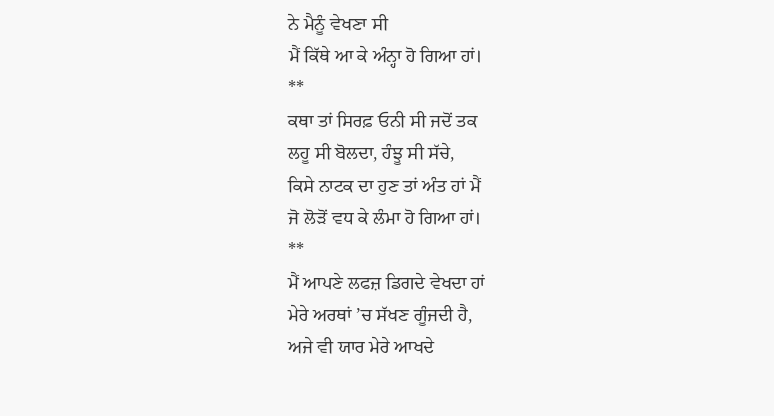ਨੇ ਮੈਨੂੰ ਵੇਖਣਾ ਸੀ
ਮੈਂ ਕਿੱਥੇ ਆ ਕੇ ਅੰਨ੍ਹਾ ਹੋ ਗਿਆ ਹਾਂ।
**
ਕਥਾ ਤਾਂ ਸਿਰਫ਼ ਓਨੀ ਸੀ ਜਦੋਂ ਤਕ
ਲਹੂ ਸੀ ਬੋਲਦਾ, ਹੰਝੂ ਸੀ ਸੱਚੇ,
ਕਿਸੇ ਨਾਟਕ ਦਾ ਹੁਣ ਤਾਂ ਅੰਤ ਹਾਂ ਮੈਂ
ਜੋ ਲੋੜੋਂ ਵਧ ਕੇ ਲੰਮਾ ਹੋ ਗਿਆ ਹਾਂ।
**
ਮੈਂ ਆਪਣੇ ਲਫਜ਼ ਡਿਗਦੇ ਵੇਖਦਾ ਹਾਂ
ਮੇਰੇ ਅਰਥਾਂ ’ਚ ਸੱਖਣ ਗੂੰਜਦੀ ਹੈ,
ਅਜੇ ਵੀ ਯਾਰ ਮੇਰੇ ਆਖਦੇ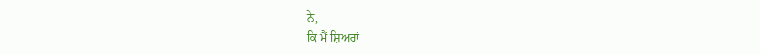ਨੇ,
ਕਿ ਮੈਂ ਸ਼ਿਅਰਾਂ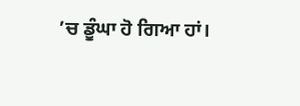’ਚ ਡੂੰਘਾ ਹੋ ਗਿਆ ਹਾਂ।